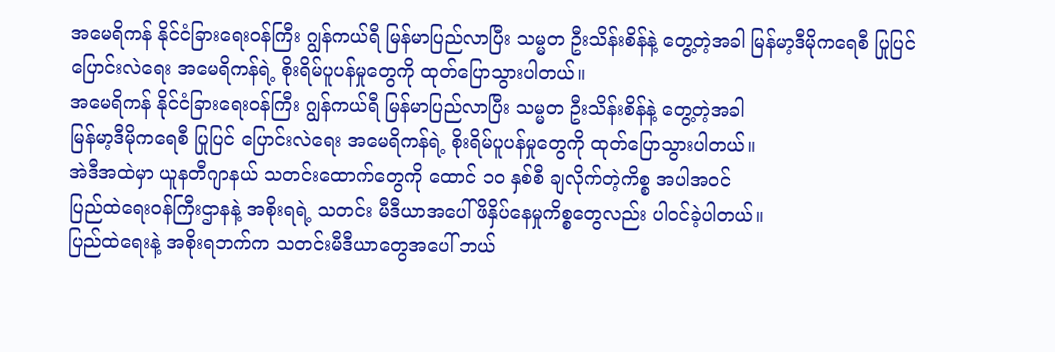အမေရိကန် နိုင်ငံခြားရေးဝန်ကြီး ဂျွန်ကယ်ရီ မြန်မာပြည်လာပြီး သမ္မတ ဦးသိန်းစိန်နဲ့ တွေ့တဲ့အခါ မြန်မာ့ဒီမိုကရေစီ ပြုပြင် ပြောင်းလဲရေး အမေရိကန်ရဲ့ စိုးရိမ်ပူပန်မှုတွေကို ထုတ်ပြောသွားပါတယ်။
အမေရိကန် နိုင်ငံခြားရေးဝန်ကြီး ဂျွန်ကယ်ရီ မြန်မာပြည်လာပြီး သမ္မတ ဦးသိန်းစိန်နဲ့ တွေ့တဲ့အခါ
မြန်မာ့ဒီမိုကရေစီ ပြုပြင် ပြောင်းလဲရေး အမေရိကန်ရဲ့ စိုးရိမ်ပူပန်မှုတွေကို ထုတ်ပြောသွားပါတယ်။
အဲဒီအထဲမှာ ယူနတီဂျာနယ် သတင်းထောက်တွေကို ထောင် ၁၀ နှစ်စီ ချလိုက်တဲ့ကိစ္စ အပါအဝင်
ပြည်ထဲရေးဝန်ကြီးဌာနနဲ့ အစိုးရရဲ့ သတင်း မီဒီယာအပေါ် ဖိနှိပ်နေမှုကိစ္စတွေလည်း ပါ၀င်ခဲ့ပါတယ်။
ပြည်ထဲရေးနဲ့ အစိုးရဘက်က သတင်းမီဒီယာတွေအပေါ် ဘယ်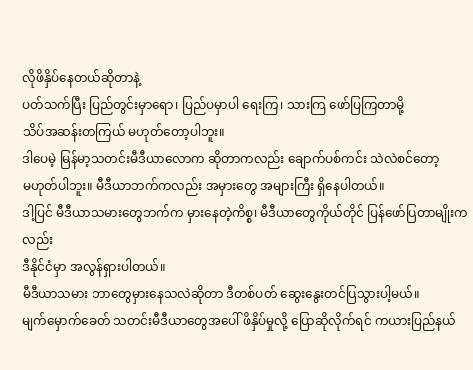လိုဖိနှိပ်နေတယ်ဆိုတာနဲ့
ပတ်သက်ပြီး ပြည်တွင်းမှာရော၊ ပြည်ပမှာပါ ရေးကြ၊ သားကြ ဖော်ပြကြတာမို့
သိပ်အဆန်းတကြယ် မဟုတ်တော့ပါဘူး။
ဒါပေမဲ့ မြန်မာ့သတင်းမီဒီယာလောက ဆိုတာကလည်း ချောက်ပစ်ကင်း သဲလဲစင်တော့
မဟုတ်ပါဘူး။ မီဒီယာဘက်ကလည်း အမှားတွေ အများကြီး ရှိနေပါတယ်။
ဒါ့ပြင် မီဒီယာသမားတွေဘက်က မှားနေတဲ့ကိစ္စ၊ မီဒီယာတွေကိုယ်တိုင် ပြန်ဖော်ပြတာမျိုးကလည်း
ဒီနိုင်ငံမှာ အလွန်ရှားပါတယ်။
မီဒီယာသမား ဘာတွေမှားနေသလဲဆိုတာ ဒီတစ်ပတ် ဆွေးနွေးတင်ပြသွားပါ့မယ်။
မျက်မှောက်ခေတ် သတင်းမီဒီယာတွေအပေါ် ဖိနှိပ်မှုလို့ ပြောဆိုလိုက်ရင် ကယားပြည်နယ်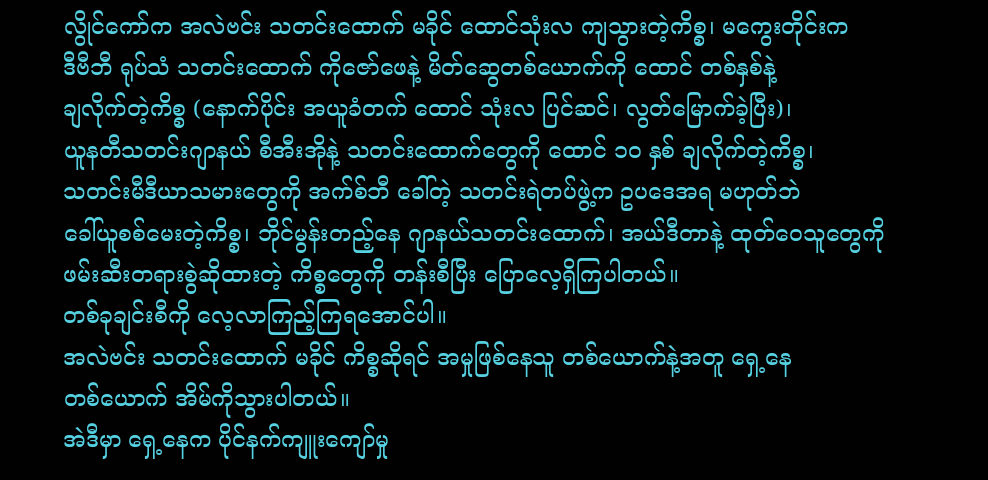လွိုင်ကော်က အလဲဗင်း သတင်းထောက် မခိုင် ထောင်သုံးလ ကျသွားတဲ့ကိစ္စ၊ မကွေးတိုင်းက
ဒီဗီဘီ ရုပ်သံ သတင်းထောက် ကိုဇော်ဖေနဲ့ မိတ်ဆွေတစ်ယောက်ကို ထောင် တစ်နှစ်နဲ့
ချလိုက်တဲ့ကိစ္စ (နောက်ပိုင်း အယူခံတက် ထောင် သုံးလ ပြင်ဆင်၊ လွတ်မြောက်ခဲ့ပြီး)၊
ယူနတီသတင်းဂျာနယ် စီအီးအိုနဲ့ သတင်းထောက်တွေကို ထောင် ၁၀ နှစ် ချလိုက်တဲ့ကိစ္စ၊
သတင်းမီဒီယာသမားတွေကို အက်စ်ဘီ ခေါ်တဲ့ သတင်းရဲတပ်ဖွဲ့က ဥပဒေအရ မဟုတ်ဘဲ
ခေါ်ယူစစ်မေးတဲ့ကိစ္စ၊ ဘိုင်မွန်းတည့်နေ ဂျာနယ်သတင်းထောက်၊ အယ်ဒီတာနဲ့ ထုတ်ဝေသူတွေကို
ဖမ်းဆီးတရားစွဲဆိုထားတဲ့ ကိစ္စတွေကို တန်းစီပြီး ပြောလေ့ရှိကြပါတယ်။
တစ်ခုချင်းစီကို လေ့လာကြည့်ကြရအောင်ပါ။
အလဲဗင်း သတင်းထောက် မခိုင် ကိစ္စဆိုရင် အမှုဖြစ်နေသူ တစ်ယောက်နဲ့အတူ ရှေ့နေ
တစ်ယောက် အိမ်ကိုသွားပါတယ်။
အဲဒီမှာ ရှေ့နေက ပိုင်နက်ကျူးကျော်မှု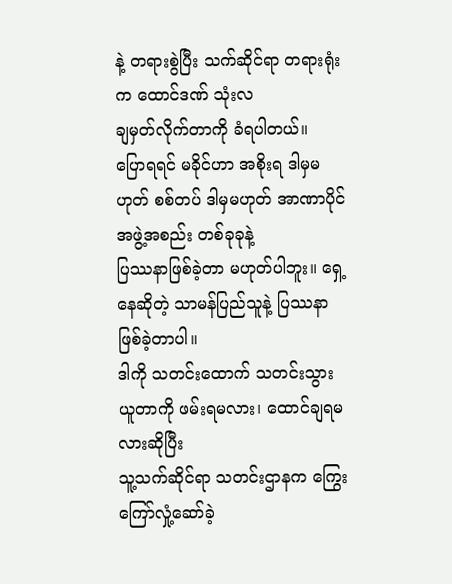နဲ့ တရားစွဲပြီး သက်ဆိုင်ရာ တရားရုံးက ထောင်ဒဏ် သုံးလ
ချမှတ်လိုက်တာကို ခံရပါတယ်။
ပြောရရင် မခိုင်ဟာ အစိုးရ ဒါမှမဟုတ် စစ်တပ် ဒါမှမဟုတ် အာဏာပိုင်အဖွဲ့အစည်း တစ်ခုခုနဲ့
ပြဿနာဖြစ်ခဲ့တာ မဟုတ်ပါဘူး။ ရှေ့နေဆိုတဲ့ သာမန်ပြည်သူနဲ့ ပြဿနာ ဖြစ်ခဲ့တာပါ။
ဒါကို သတင်းထောက် သတင်းသွားယူတာကို ဖမ်းရမလား၊ ထောင်ချရမလားဆိုပြီး
သူ့သက်ဆိုင်ရာ သတင်းဌာနက ကြွေးကြော်လှုံ့ဆော်ခဲ့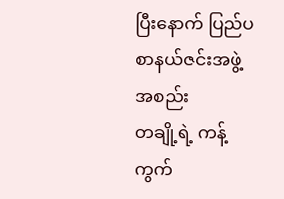ပြီးနောက် ပြည်ပ စာနယ်ဇင်းအဖွဲ့အစည်း
တချို့ရဲ့ ကန့်ကွက်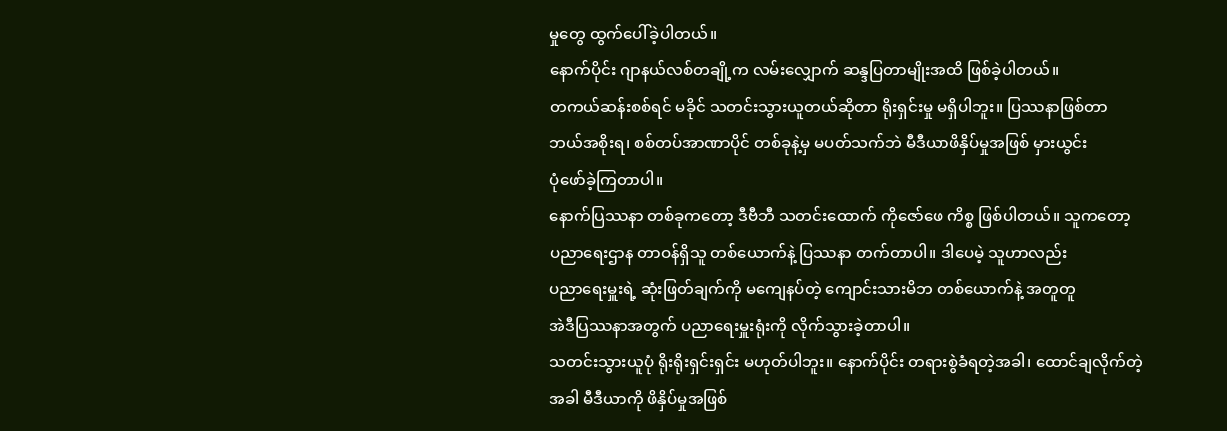မှုတွေ ထွက်ပေါ်ခဲ့ပါတယ်။
နောက်ပိုင်း ဂျာနယ်လစ်တချို့က လမ်းလျှောက် ဆန္ဒပြတာမျိုးအထိ ဖြစ်ခဲ့ပါတယ်။
တကယ်ဆန်းစစ်ရင် မခိုင် သတင်းသွားယူတယ်ဆိုတာ ရိုးရှင်းမှု မရှိပါဘူး။ ပြဿနာဖြစ်တာ
ဘယ်အစိုးရ၊ စစ်တပ်အာဏာပိုင် တစ်ခုနဲ့မှ မပတ်သက်ဘဲ မီဒီယာဖိနှိပ်မှုအဖြစ် မှားယွင်း
ပုံဖော်ခဲ့ကြတာပါ။
နောက်ပြဿနာ တစ်ခုကတော့ ဒီဗီဘီ သတင်းထောက် ကိုဇော်ဖေ ကိစ္စ ဖြစ်ပါတယ်။ သူကတော့
ပညာရေးဌာန တာဝန်ရှိသူ တစ်ယောက်နဲ့ ပြဿနာ တက်တာပါ။ ဒါပေမဲ့ သူဟာလည်း
ပညာရေးမှူးရဲ့ ဆုံးဖြတ်ချက်ကို မကျေနပ်တဲ့ ကျောင်းသားမိဘ တစ်ယောက်နဲ့ အတူတူ
အဲဒီပြဿနာအတွက် ပညာရေးမှူးရုံးကို လိုက်သွားခဲ့တာပါ။
သတင်းသွားယူပုံ ရိုးရိုးရှင်းရှင်း မဟုတ်ပါဘူး။ နောက်ပိုင်း တရားစွဲခံရတဲ့အခါ၊ ထောင်ချလိုက်တဲ့
အခါ မီဒီယာကို ဖိနှိပ်မှုအဖြစ်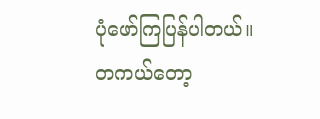ပုံဖော်ကြပြန်ပါတယ်။
တကယ်တော့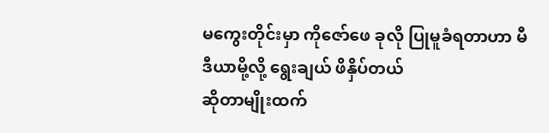မကွေးတိုင်းမှာ ကိုဇော်ဖေ ခုလို ပြုမူခံရတာဟာ မီဒီယာမို့လို့ ရွေးချယ် ဖိနှိပ်တယ်
ဆိုတာမျိုးထက်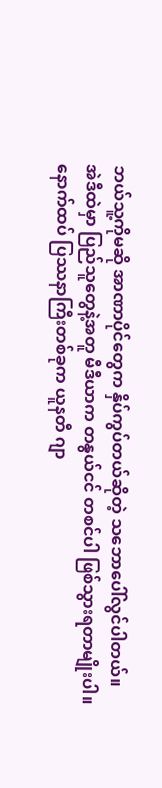ဘယ်သူ့ကိုမဆို အာဏာပိုင်တွေက နှိပ်ကွပ်တယ်ဆိုတဲ့ သဘောပေါ်လွင်ပါတယ်။
အဲဒီထဲမှာ ပြည်သူတွေနဲ့အတူ မီဒီယာက တနွယ်ငင် တစင်ပါ ဖြစ်သွားရတာမျိုးပါ။
နောက်ထပ် ပြဿနာကြီးတစ်ခုက ယူနတီ ဂျာ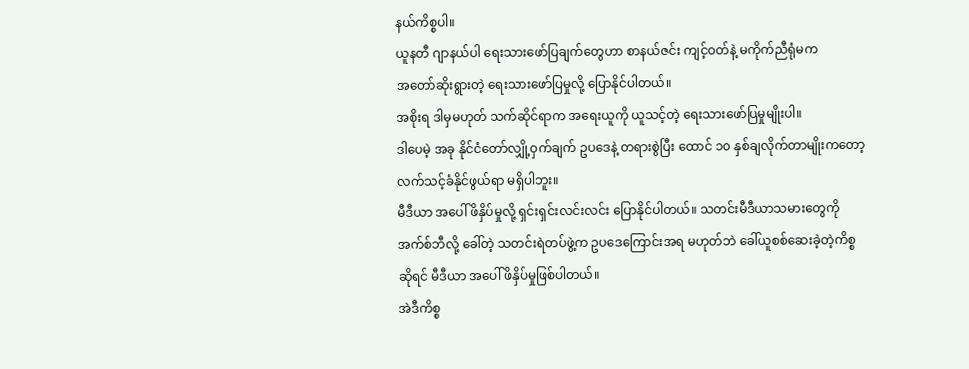နယ်ကိစ္စပါ။
ယူနတီ ဂျာနယ်ပါ ရေးသားဖော်ပြချက်တွေဟာ စာနယ်ဇင်း ကျင့်ဝတ်နဲ့ မကိုက်ညီရုံမက
အတော်ဆိုးရွားတဲ့ ရေးသားဖော်ပြမှုလို့ ပြောနိုင်ပါတယ်။
အစိုးရ ဒါမှမဟုတ် သက်ဆိုင်ရာက အရေးယူကို ယူသင့်တဲ့ ရေးသားဖော်ပြမှုမျိုးပါ။
ဒါပေမဲ့ အခု နိုင်ငံတော်လျှို့ဝှက်ချက် ဥပဒေနဲ့ တရားစွဲပြီး ထောင် ၁၀ နှစ်ချလိုက်တာမျိုးကတော့
လက်သင့်ခံနိုင်ဖွယ်ရာ မရှိပါဘူး။
မီဒီယာ အပေါ် ဖိနှိပ်မှုလို့ ရှင်းရှင်းလင်းလင်း ပြောနိုင်ပါတယ်။ သတင်းမီဒီယာသမားတွေကို
အက်စ်ဘီလို့ ခေါ်တဲ့ သတင်းရဲတပ်ဖွဲ့က ဥပဒေကြောင်းအရ မဟုတ်ဘဲ ခေါ်ယူစစ်ဆေးခဲ့တဲ့ကိစ္စ
ဆိုရင် မီဒီယာ အပေါ် ဖိနှိပ်မှုဖြစ်ပါတယ်။
အဲဒီကိစ္စ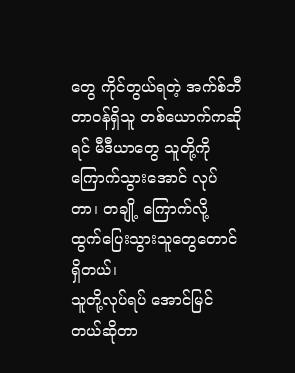တွေ ကိုင်တွယ်ရတဲ့ အက်စ်ဘီ တာဝန်ရှိသူ တစ်ယောက်ကဆိုရင် မီဒီယာတွေ သူတို့ကို
ကြောက်သွားအောင် လုပ်တာ၊ တချို့ ကြောက်လို့ ထွက်ပြေးသွားသူတွေတောင်ရှိတယ်၊
သူတို့လုပ်ရပ် အောင်မြင်တယ်ဆိုတာ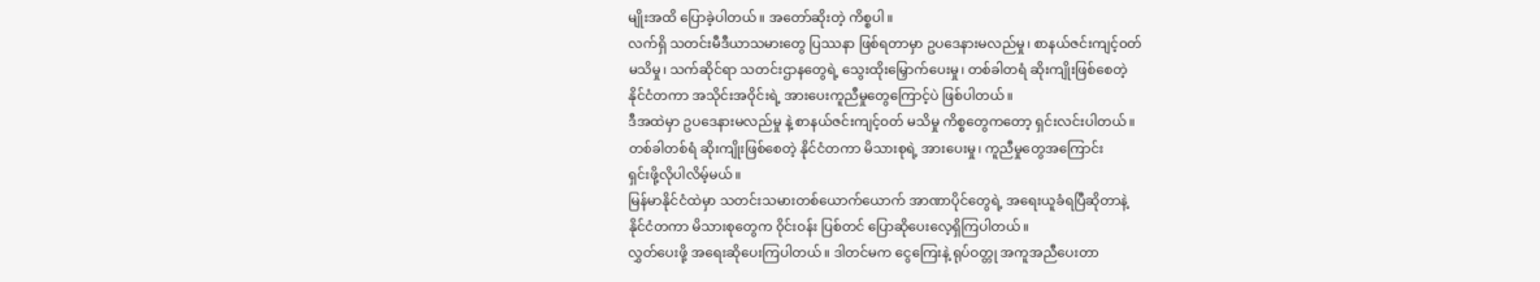မျိုးအထိ ပြောခဲ့ပါတယ်။ အတော်ဆိုးတဲ့ ကိစ္စပါ။
လက်ရှိ သတင်းမီဒီယာသမားတွေ ပြဿနာ ဖြစ်ရတာမှာ ဥပဒေနားမလည်မှု၊ စာနယ်ဇင်းကျင့်ဝတ်
မသိမှု၊ သက်ဆိုင်ရာ သတင်းဌာနတွေရဲ့ သွေးထိုးမြှောက်ပေးမှု၊ တစ်ခါတရံ ဆိုးကျိုးဖြစ်စေတဲ့
နိုင်ငံတကာ အသိုင်းအဝိုင်းရဲ့ အားပေးကူညီမှုတွေကြောင့်ပဲ ဖြစ်ပါတယ်။
ဒီအထဲမှာ ဥပဒေနားမလည်မှု နဲ့ စာနယ်ဇင်းကျင့်ဝတ် မသိမှု ကိစ္စတွေကတော့ ရှင်းလင်းပါတယ်။
တစ်ခါတစ်ရံ ဆိုးကျိုးဖြစ်စေတဲ့ နိုင်ငံတကာ မိသားစုရဲ့ အားပေးမှု၊ ကူညီမှုတွေအကြောင်း
ရှင်းဖို့လိုပါလိမ့်မယ်။
မြန်မာနိုင်ငံထဲမှာ သတင်းသမားတစ်ယောက်ယောက် အာဏာပိုင်တွေရဲ့ အရေးယူခံရပြီဆိုတာနဲ့
နိုင်ငံတကာ မိသားစုတွေက ၀ိုင်းဝန်း ပြစ်တင် ပြောဆိုပေးလေ့ရှိကြပါတယ်။
လွှတ်ပေးဖို့ အရေးဆိုပေးကြပါတယ်။ ဒါတင်မက ငွေကြေးနဲ့ ရုပ်ဝတ္တု အကူအညီပေးတာ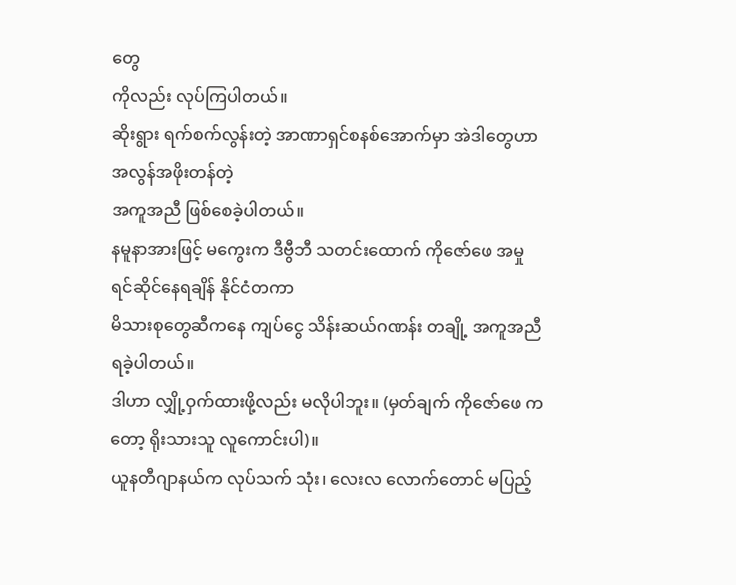တွေ
ကိုလည်း လုပ်ကြပါတယ်။
ဆိုးရွား ရက်စက်လွန်းတဲ့ အာဏာရှင်စနစ်အောက်မှာ အဲဒါတွေဟာ အလွန်အဖိုးတန်တဲ့
အကူအညီ ဖြစ်စေခဲ့ပါတယ်။
နမူနာအားဖြင့် မကွေးက ဒီဗွီဘီ သတင်းထောက် ကိုဇော်ဖေ အမှုရင်ဆိုင်နေရချိန် နိုင်ငံတကာ
မိသားစုတွေဆီကနေ ကျပ်ငွေ သိန်းဆယ်ဂဏန်း တချို့ အကူအညီရခဲ့ပါတယ်။
ဒါဟာ လျှို့ဝှက်ထားဖို့လည်း မလိုပါဘူး။ (မှတ်ချက် ကိုဇော်ဖေ ကတော့ ရိုးသားသူ လူကောင်းပါ)။
ယူနတီဂျာနယ်က လုပ်သက် သုံး၊ လေးလ လောက်တောင် မပြည့်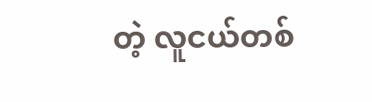တဲ့ လူငယ်တစ်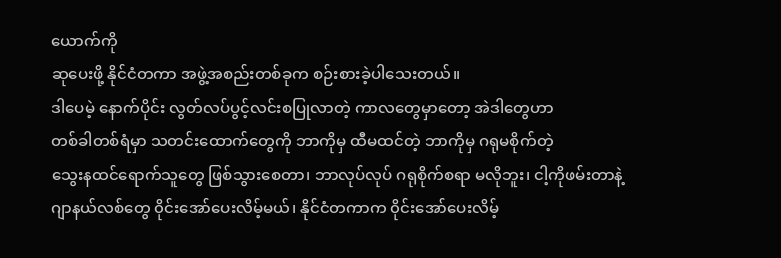ယောက်ကို
ဆုပေးဖို့ နိုင်ငံတကာ အဖွဲ့အစည်းတစ်ခုက စဉ်းစားခဲ့ပါသေးတယ်။
ဒါပေမဲ့ နောက်ပိုင်း လွတ်လပ်ပွင့်လင်းစပြုလာတဲ့ ကာလတွေမှာတော့ အဲဒါတွေဟာ
တစ်ခါတစ်ရံမှာ သတင်းထောက်တွေကို ဘာကိုမှ ထီမထင်တဲ့ ဘာကိုမှ ဂရုမစိုက်တဲ့
သွေးနထင်ရောက်သူတွေ ဖြစ်သွားစေတာ၊ ဘာလုပ်လုပ် ဂရုစိုက်စရာ မလိုဘူး၊ ငါ့ကိုဖမ်းတာနဲ့
ဂျာနယ်လစ်တွေ ၀ိုင်းအော်ပေးလိမ့်မယ်၊ နိုင်ငံတကာက ၀ိုင်းအော်ပေးလိမ့်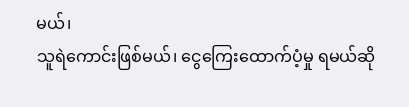မယ်၊
သူရဲကောင်းဖြစ်မယ်၊ ငွေကြေးထောက်ပံ့မှု ရမယ်ဆို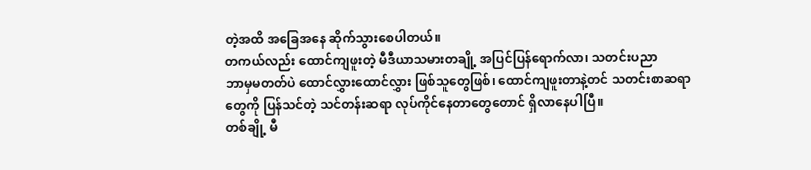တဲ့အထိ အခြေအနေ ဆိုက်သွားစေပါတယ်။
တကယ်လည်း ထောင်ကျဖူးတဲ့ မီဒီယာသမားတချို့ အပြင်ပြန်ရောက်လာ၊ သတင်းပညာ
ဘာမှမတတ်ပဲ ထောင်လွှားထောင်လွှား ဖြစ်သူတွေဖြစ်၊ ထောင်ကျဖူးတာနဲ့တင် သတင်းစာဆရာ
တွေကို ပြန်သင်တဲ့ သင်တန်းဆရာ လုပ်ကိုင်နေတာတွေတောင် ရှိလာနေပါပြီ။
တစ်ချို့ မီ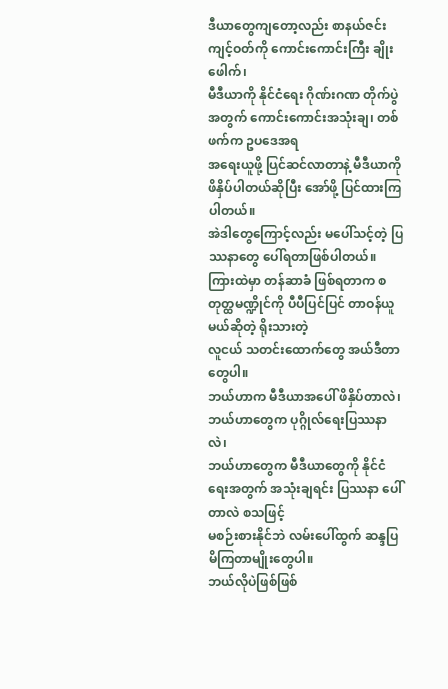ဒီယာတွေကျတော့လည်း စာနယ်ဇင်းကျင့်ဝတ်ကို ကောင်းကောင်းကြီး ချိုးဖေါက်၊
မီဒီယာကို နိုင်ငံရေး ဂိုဏ်းဂဏ တိုက်ပွဲအတွက် ကောင်းကောင်းအသုံးချ၊ တစ်ဖက်က ဥပဒေအရ
အရေးယူဖို့ ပြင်ဆင်လာတာနဲ့ မီဒီယာကို ဖိနှိပ်ပါတယ်ဆိုပြီး အော်ဖို့ ပြင်ထားကြပါတယ်။
အဲဒါတွေကြောင့်လည်း မပေါ်သင့်တဲ့ ပြဿနာတွေ ပေါ်ရတာဖြစ်ပါတယ်။
ကြားထဲမှာ တန်ဆာခံ ဖြစ်ရတာက စတုတ္ထမဏ္ဍိုင်ကို ပီပီပြင်ပြင် တာဝန်ယူမယ်ဆိုတဲ့ ရိုးသားတဲ့
လူငယ် သတင်းထောက်တွေ အယ်ဒီတာတွေပါ။
ဘယ်ဟာက မီဒီယာအပေါ် ဖိနှိပ်တာလဲ၊ ဘယ်ဟာတွေက ပုဂ္ဂိုလ်ရေးပြဿနာလဲ၊
ဘယ်ဟာတွေက မီဒီယာတွေကို နိုင်ငံရေးအတွက် အသုံးချရင်း ပြဿနာ ပေါ်တာလဲ စသဖြင့်
မစဉ်းစားနိုင်ဘဲ လမ်းပေါ်ထွက် ဆန္ဒပြမိကြတာမျိုးတွေပါ။
ဘယ်လိုပဲဖြစ်ဖြစ်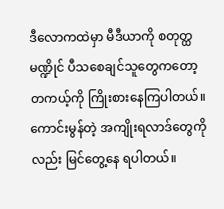ဒီလောကထဲမှာ မီဒီယာကို စတုတ္ထမဏ္ဍိုင် ပီသစေချင်သူတွေကတော့
တကယ့်ကို ကြိုးစားနေကြပါတယ်။
ကောင်းမွန်တဲ့ အကျိုးရလာဒ်တွေကိုလည်း မြင်တွေ့နေ ရပါတယ်။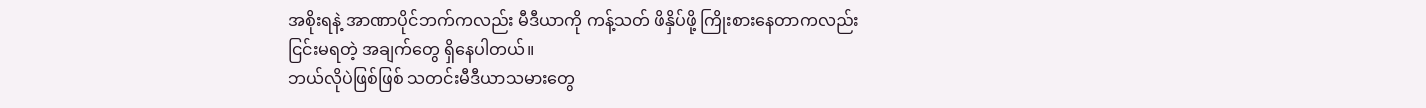အစိုးရနဲ့ အာဏာပိုင်ဘက်ကလည်း မီဒီယာကို ကန့်သတ် ဖိနှိပ်ဖို့ ကြိုးစားနေတာကလည်း
ငြင်းမရတဲ့ အချက်တွေ ရှိနေပါတယ်။
ဘယ်လိုပဲဖြစ်ဖြစ် သတင်းမီဒီယာသမားတွေ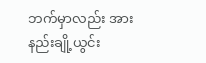ဘက်မှာလည်း အားနည်းချို့ယွင်း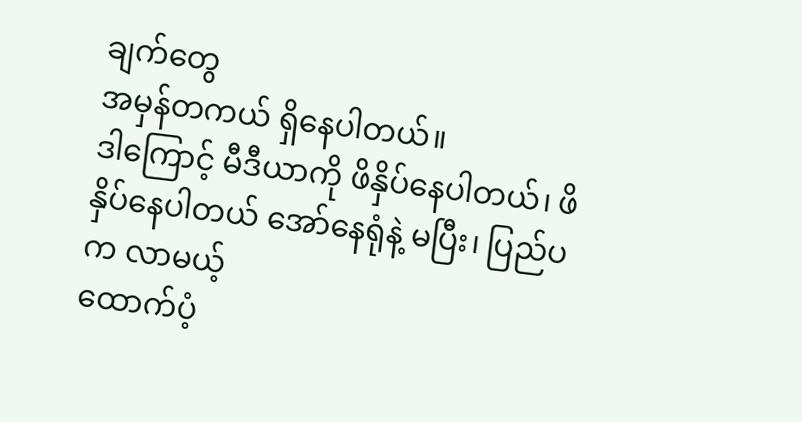ချက်တွေ
အမှန်တကယ် ရှိနေပါတယ်။
ဒါကြောင့် မီဒီယာကို ဖိနှိပ်နေပါတယ်၊ ဖိနှိပ်နေပါတယ် အော်နေရုံနဲ့ မပြီး၊ ပြည်ပက လာမယ့်
ထောက်ပံ့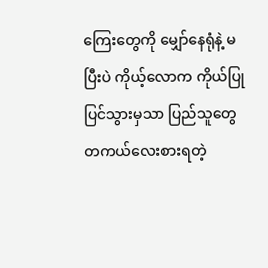ကြေးတွေကို မျှော်နေရုံနဲ့ မပြီးပဲ ကိုယ့်လောက ကိုယ်ပြုပြင်သွားမှသာ ပြည်သူတွေ
တကယ်လေးစားရတဲ့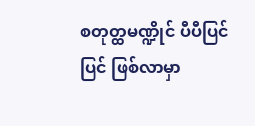စတုတ္ထမဏ္ဍိုင် ပီပီပြင်ပြင် ဖြစ်လာမှာ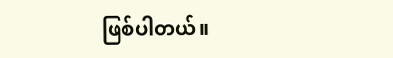ဖြစ်ပါတယ်။